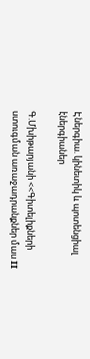Էներգիա. կինետիկ և պոտենցիալ էներգիաներ

Գ.Մխիթարյանի <<Գիտելիքների ստուգման առաջադրանքներ մաս II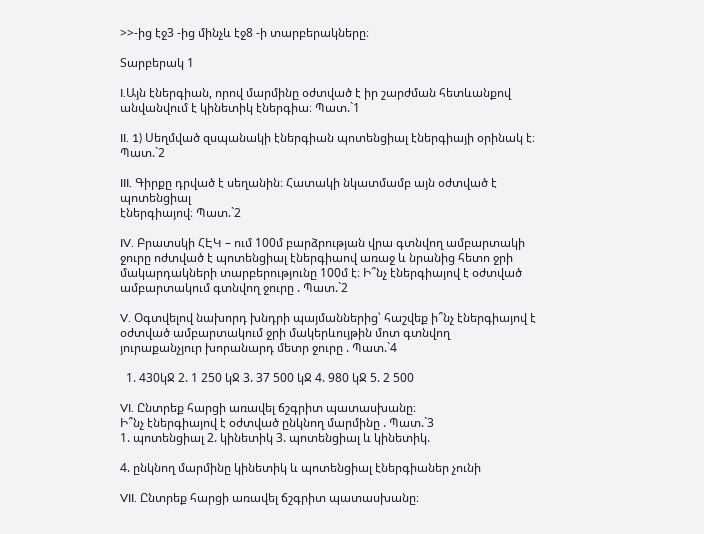>>-ից էջ3 -ից մինչև էջ8 -ի տարբերակները։

Տարբերակ 1

I.Այն էներգիան, որով մարմինը օժտված է իր շարժման հետևանքով
անվանվում է կինետիկ էներգիա։ Պատ.`1

II. 1) Սեղմված զսպանակի էներգիան պոտենցիալ էներգիայի օրինակ է։ Պատ.`2

III. Գիրքը դրված է սեղանին։ Հատակի նկատմամբ այն օժտված է պոտենցիալ
էներգիայով։ Պատ.`2

IV. Բրատսկի ՀԷԿ – ում 100մ բարձրության վրա գտնվող ամբարտակի ջուրը ոժտված է պոտենցիալ էներգիաով առաջ և նրանից հետո ջրի
մակարդակների տարբերությունը 100մ է։ Ի՞նչ էներգիայով է օժտված
ամբարտակում գտնվող ջուրը . Պատ.`2

V. Օգտվելով նախորդ խնդրի պայմաններից՝ հաշվեք ի՞նչ էներգիայով է
օժտված ամբարտակում ջրի մակերևույթին մոտ գտնվող
յուրաքանչյուր խորանարդ մետր ջուրը . Պատ.`4

  1. 430կՋ 2. 1 250 կՋ 3. 37 500 կՋ 4. 980 կՋ 5. 2 500

VI. Ընտրեք հարցի առավել ճշգրիտ պատասխանը։
Ի՞նչ էներգիայով է օժտված ընկնող մարմինը . Պատ.`3
1. պոտենցիալ 2. կինետիկ 3. պոտենցիալ և կինետիկ.

4. ընկնող մարմինը կինետիկ և պոտենցիալ էներգիաներ չունի

VII. Ընտրեք հարցի առավել ճշգրիտ պատասխանը։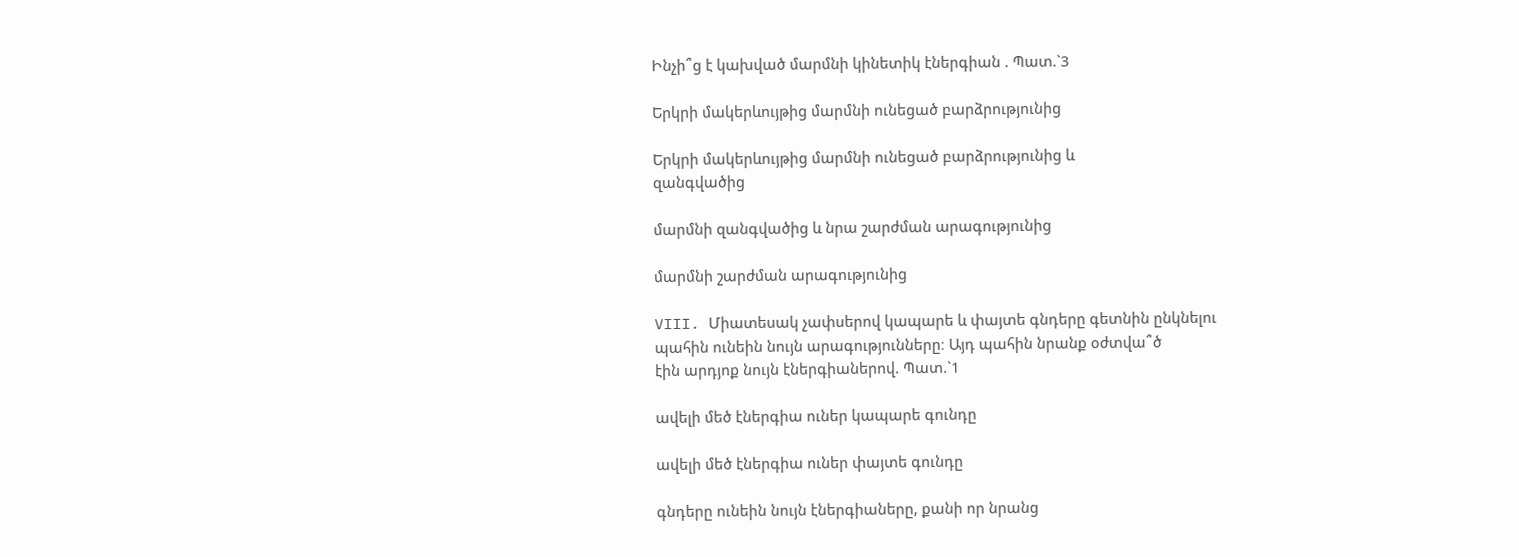Ինչի՞ց է կախված մարմնի կինետիկ էներգիան . Պատ.`3

Երկրի մակերևույթից մարմնի ունեցած բարձրությունից

Երկրի մակերևույթից մարմնի ունեցած բարձրությունից և
զանգվածից

մարմնի զանգվածից և նրա շարժման արագությունից

մարմնի շարժման արագությունից

VIII. Միատեսակ չափսերով կապարե և փայտե գնդերը գետնին ընկնելու
պահին ունեին նույն արագությունները։ Այդ պահին նրանք օժտվա՞ծ
էին արդյոք նույն էներգիաներով. Պատ.`1

ավելի մեծ էներգիա ուներ կապարե գունդը

ավելի մեծ էներգիա ուներ փայտե գունդը

գնդերը ունեին նույն էներգիաները, քանի որ նրանց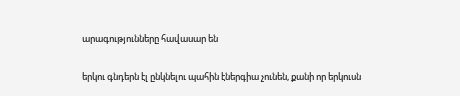արագությունները հավասար են

երկու գնդերն էլ ընկնելու պահին էներգիա չունեն, քանի որ երկուսն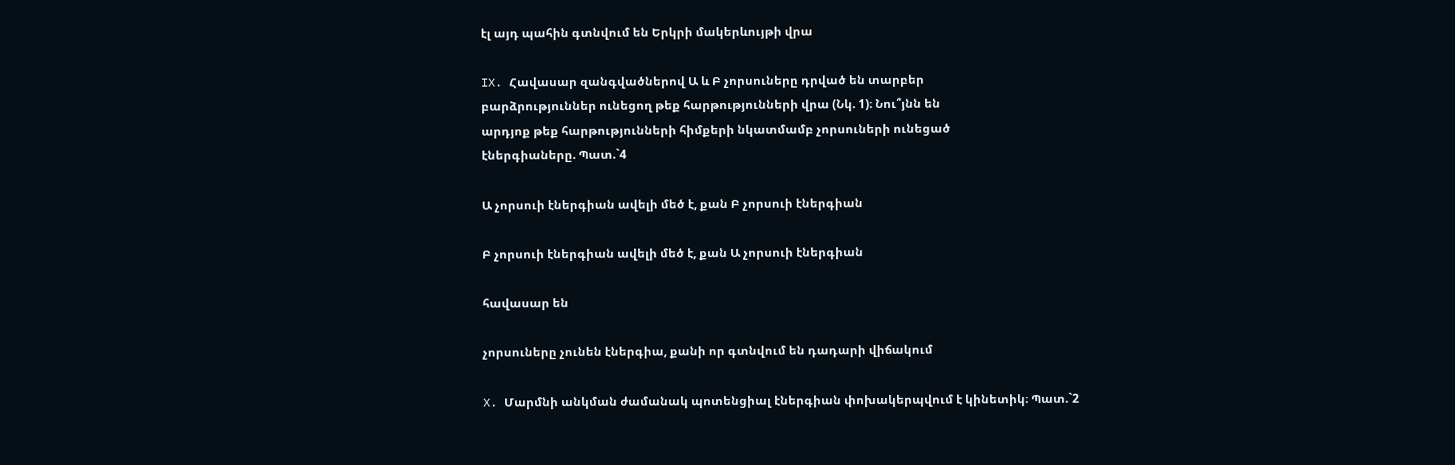էլ այդ պահին գտնվում են Երկրի մակերևույթի վրա

IX. Հավասար զանգվածներով Ա և Բ չորսուները դրված են տարբեր
բարձրություններ ունեցող թեք հարթությունների վրա (Նկ. 1)։ Նու՞յնն են
արդյոք թեք հարթությունների հիմքերի նկատմամբ չորսուների ունեցած
էներգիաները. Պատ.`4

Ա չորսուի էներգիան ավելի մեծ է, քան Բ չորսուի էներգիան

Բ չորսուի էներգիան ավելի մեծ է, քան Ա չորսուի էներգիան

հավասար են

չորսուները չունեն էներգիա, քանի որ գտնվում են դադարի վիճակում

X. Մարմնի անկման ժամանակ պոտենցիալ էներգիան փոխակերպվում է կինետիկ։ Պատ.`2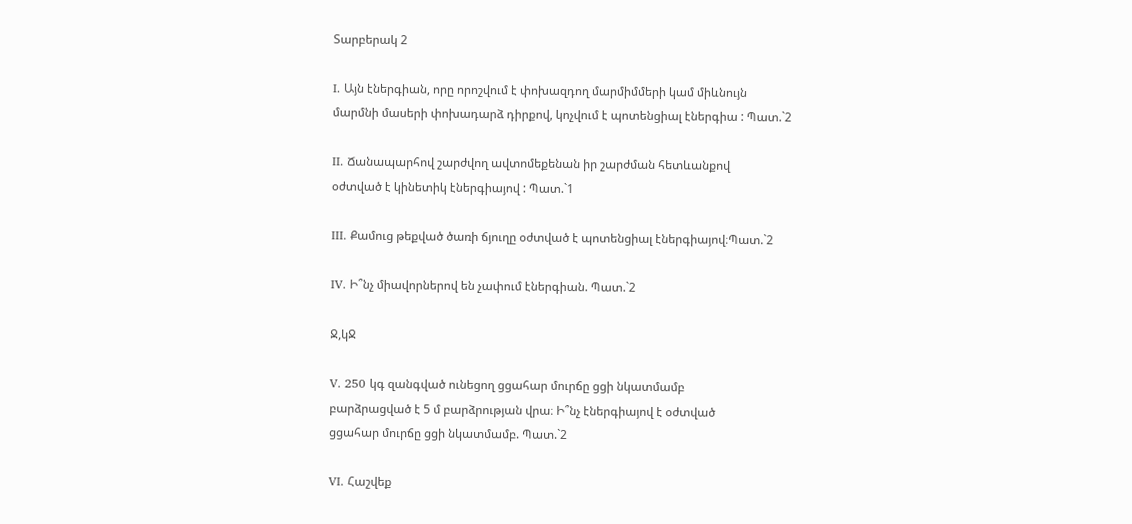Տարբերակ 2

I. Այն էներգիան, որը որոշվում է փոխազդող մարմիմմերի կամ միևնույն
մարմնի մասերի փոխադարձ դիրքով, կոչվում է պոտենցիալ էներգիա : Պատ.`2

II. Ճանապարհով շարժվող ավտոմեքենան իր շարժման հետևանքով
օժտված է կինետիկ էներգիայով : Պատ.`1

III. Քամուց թեքված ծառի ճյուղը օժտված է պոտենցիալ էներգիայով։Պատ.`2

IV. Ի՞նչ միավորներով են չափում էներգիան. Պատ.`2

Ջ,կՋ

V. 250 կգ զանգված ունեցող ցցահար մուրճը ցցի նկատմամբ
բարձրացված է 5 մ բարձրության վրա։ Ի՞նչ էներգիայով է օժտված
ցցահար մուրճը ցցի նկատմամբ. Պատ.`2

VI. Հաշվեք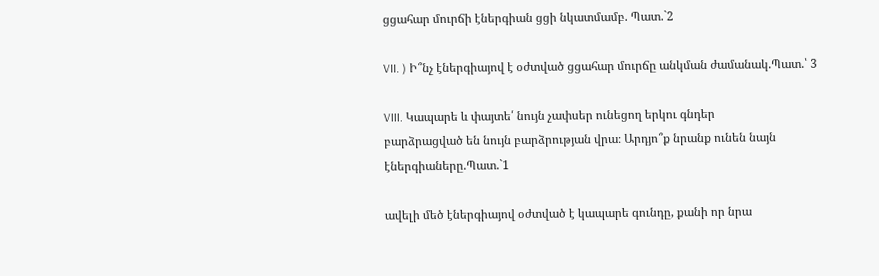ցցահար մուրճի էներգիան ցցի նկատմամբ. Պատ.`2

VII. ) Ի՞նչ էներգիայով է օժտված ցցահար մուրճը անկման ժամանակ.Պատ.՝ 3

VIII. Կապարե և փայտե՛ նույն չափսեր ունեցող երկու գնդեր
բարձրացված են նույն բարձրության վրա։ Արդյո՞ք նրանք ունեն նայն
էներգիաները.Պատ.`1

ավելի մեծ էներգիայով օժտված է կապարե գունդը, քանի որ նրա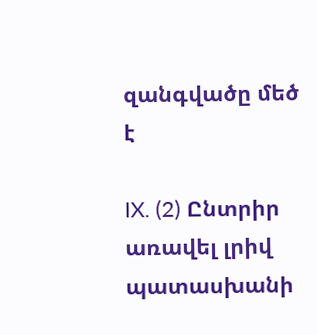զանգվածը մեծ է

IX. (2) Ընտրիր առավել լրիվ պատասխանի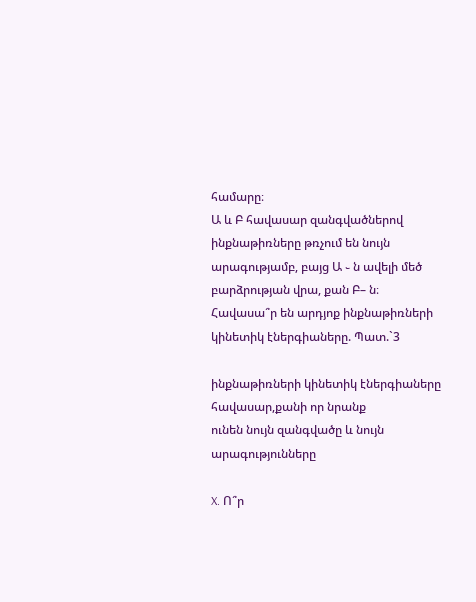համարը։
Ա և Բ հավասար զանգվածներով ինքնաթիռները թռչում են նույն
արագությամբ, բայց Ա ֊ ն ավելի մեծ բարձրության վրա, քան Բ– ն։
Հավասա՞ր են արդյոք ինքնաթիռների կինետիկ էներգիաները. Պատ.`3

ինքնաթիռների կինետիկ էներգիաները հավասար,քանի որ նրանք
ունեն նույն զանգվածը և նույն արագությունները

X. Ո՞ր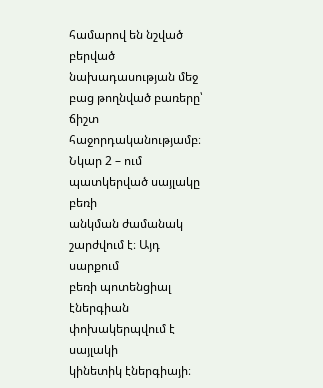համարով են նշված բերված
նախադասության մեջ բաց թողնված բառերը՝
ճիշտ հաջորդականությամբ։
Նկար 2 – ում պատկերված սայլակը բեռի
անկման ժամանակ շարժվում է։ Այդ սարքում
բեռի պոտենցիալ էներգիան փոխակերպվում է սայլակի
կինետիկ էներգիայի։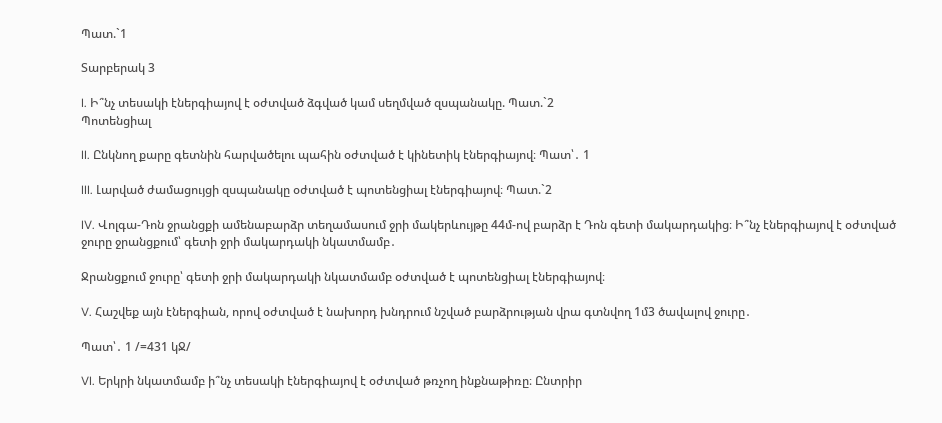Պատ.`1

Տարբերակ 3

I. Ի՞նչ տեսակի էներգիայով է օժտված ձգված կամ սեղմված զսպանակը. Պատ.`2
Պոտենցիալ

II. Ընկնող քարը գետնին հարվածելու պահին օժտված է կինետիկ էներգիայով։ Պատ՝․ 1

III. Լարված ժամացույցի զսպանակը օժտված է պոտենցիալ էներգիայով։ Պատ.`2

IV. Վոլգա-Դոն ջրանցքի ամենաբարձր տեղամասում ջրի մակերևույթը 44մ-ով բարձր է Դոն գետի մակարդակից։ Ի՞նչ էներգիայով է օժտված ջուրը ջրանցքում՝ գետի ջրի մակարդակի նկատմամբ․

Ջրանցքում ջուրը՝ գետի ջրի մակարդակի նկատմամբ օժտված է պոտենցիալ էներգիայով։

V. Հաշվեք այն էներգիան, որով օժտված է նախորդ խնդրում նշված բարձրության վրա գտնվող 1մ3 ծավալով ջուրը․

Պատ՝․ 1 /=431 կՋ/

VI. Երկրի նկատմամբ ի՞նչ տեսակի էներգիայով է օժտված թռչող ինքնաթիռը։ Ընտրիր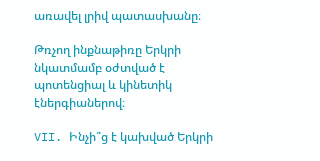առավել լրիվ պատասխանը։

Թռչող ինքնաթիռը Երկրի նկատմամբ օժտված է պոտենցիալ և կինետիկ էներգիաներով։

VII. Ինչի՞ց է կախված Երկրի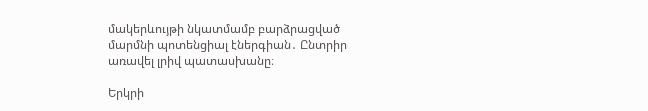մակերևույթի նկատմամբ բարձրացված մարմնի պոտենցիալ էներգիան․ Ընտրիր առավել լրիվ պատասխանը։

Երկրի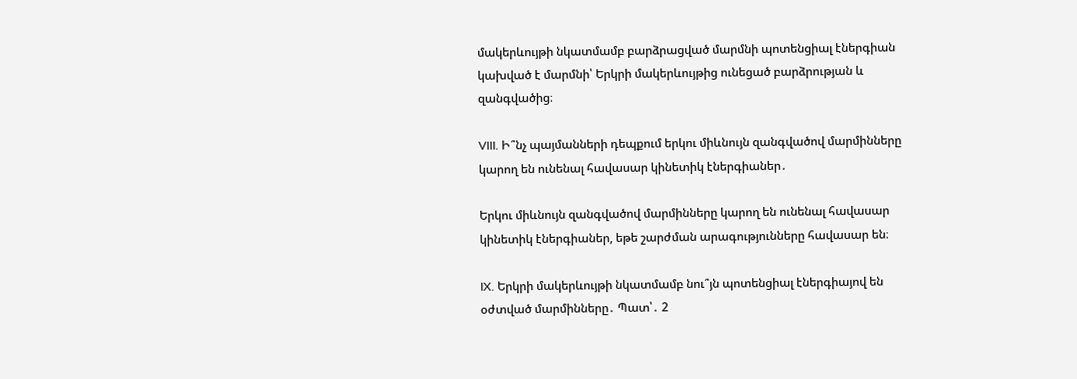մակերևույթի նկատմամբ բարձրացված մարմնի պոտենցիալ էներգիան կախված է մարմնի՝ Երկրի մակերևույթից ունեցած բարձրության և զանգվածից։

VIII. Ի՞նչ պայմանների դեպքում երկու միևնույն զանգվածով մարմինները կարող են ունենալ հավասար կինետիկ էներգիաներ․

Երկու միևնույն զանգվածով մարմինները կարող են ունենալ հավասար կինետիկ էներգիաներ, եթե շարժման արագությունները հավասար են։

IX. Երկրի մակերևույթի նկատմամբ նու՞յն պոտենցիալ էներգիայով են օժտված մարմինները․ Պատ՝․ 2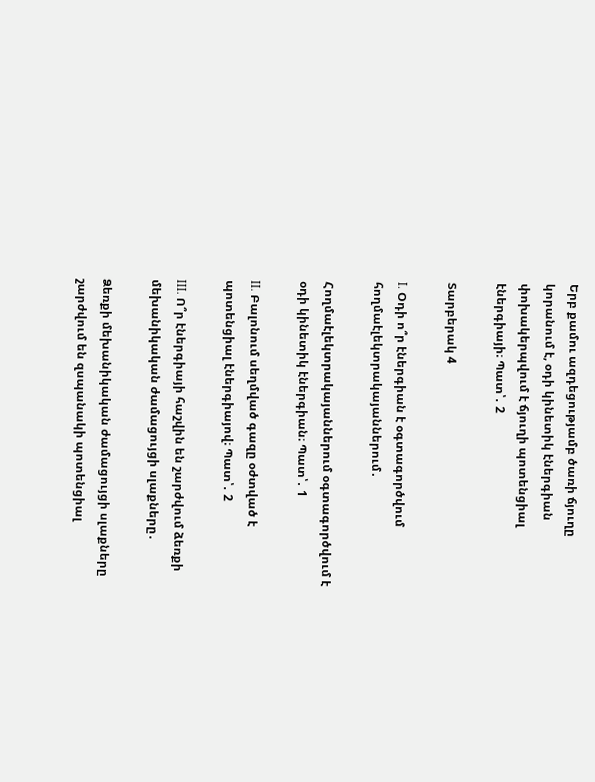Երբ քամու ազդեցությամբ ծառի ճյուղը կորանում է, օդի կինետիկ էներգիան փոխակերպվում է ճյուղի պոտենցիալ էներգիայի։ Պատ՝․ 2

Տարբերակ 4

I. Օդի ո՞ր էներգիան է օգտագործվում հողմաէլեկտրակայաններում․

Հողմաէլեկտրակայաններում օգտագործվում է օդի կինետիկ էներգիան։ Պատ՝․ 1

II. Բալոնում սեղմված գազը օժտված է պոտենցիալ էներգիայով։ Պատ՝․ 2

III. Ո՞ր էներգիայի հաշվին են շարժվում ձեռքի մեխանիկական ժամացույցի սլաքները․

Ձեռքի մեխանիկական ժամացույցի սլաքները շարժվում են զսպանակի պոտենցիալ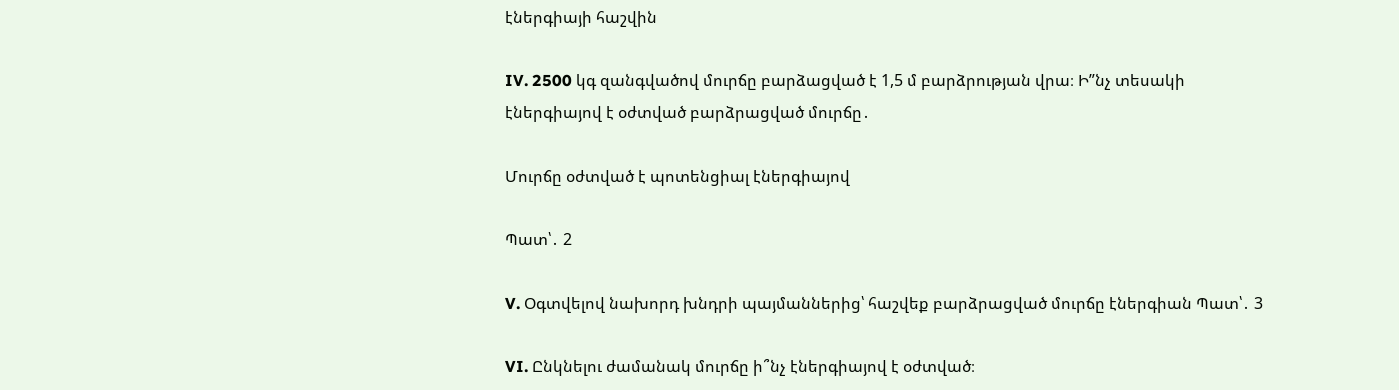էներգիայի հաշվին

IV. 2500 կգ զանգվածով մուրճը բարձացված է 1,5 մ բարձրության վրա։ Ի”նչ տեսակի էներգիայով է օժտված բարձրացված մուրճը․

Մուրճը օժտված է պոտենցիալ էներգիայով

Պատ՝․ 2

V. Օգտվելով նախորդ խնդրի պայմաններից՝ հաշվեք բարձրացված մուրճը էներգիան Պատ՝․ 3

VI. Ընկնելու ժամանակ մուրճը ի՞նչ էներգիայով է օժտված։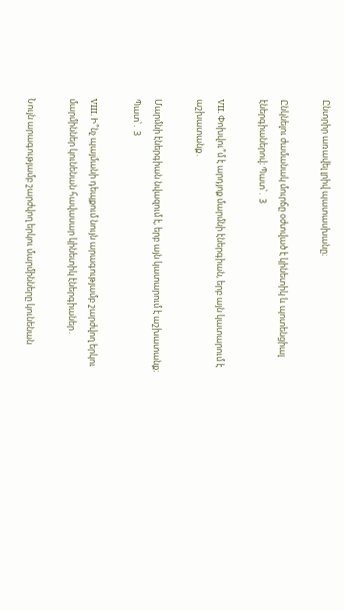Ընտրիր առավել լրիվ պատասխանը։

Ընկնելու ժամանակ մուրճը օժտված է կինետիկ և պոտենցիալ էներգիաներով։ Պատ՝․ 3

VII. Փոխվու՞մ է արդյոք մարմնի էներգիան, երբ այն կատարում է աշխատանք․

Մարմնի էներգիան նվազում է, երբ այն կատարում է աշխատանք։ Պատ՝․ 3

VIII. Ի՞նչ պայմանի դեպքում նույն արագությամբ շարժվող երկու մարմիններ կունենան հավասար կինետիկ էներգիաներ․

Նույն արագությամբ շարժվող երկու մարմինները կունենան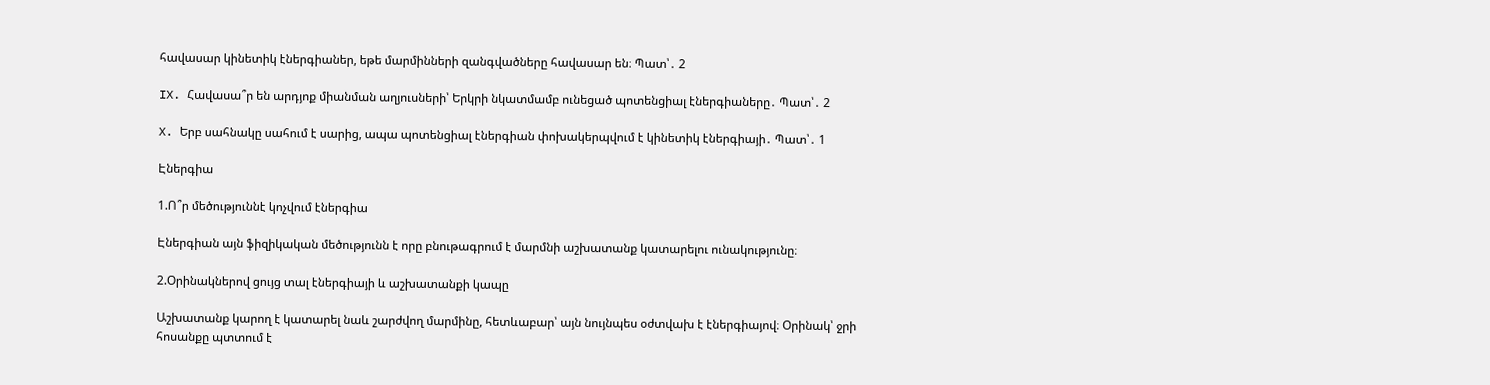հավասար կինետիկ էներգիաներ, եթե մարմինների զանգվածները հավասար են։ Պատ՝․ 2

IX. Հավասա՞ր են արդյոք միանման աղյուսների՝ Երկրի նկատմամբ ունեցած պոտենցիալ էներգիաները․ Պատ՝․ 2

X. Երբ սահնակը սահում է սարից, ապա պոտենցիալ էներգիան փոխակերպվում է կինետիկ էներգիայի․ Պատ՝․ 1

Էներգիա

1.Ո՞ր մեծություննէ կոչվում էներգիա

Էներգիան այն ֆիզիկական մեծությունն է որը բնութագրում է մարմնի աշխատանք կատարելու ունակությունը։

2.Օրինակներով ցույց տալ էներգիայի և աշխատանքի կապը

Աշխատանք կարող է կատարել նաև շարժվող մարմինը, հետևաբար՝ այն նույնպես օժտվախ է էներգիայով։ Օրինակ՝ ջրի հոսանքը պտտում է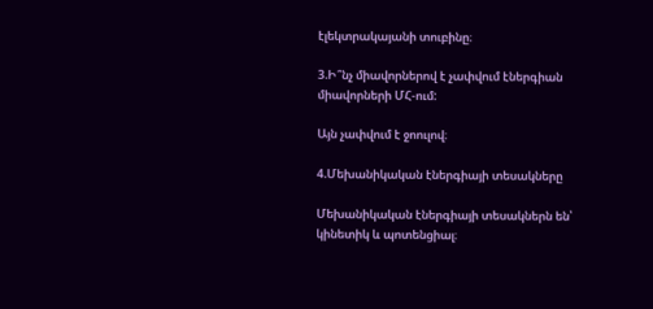էլեկտրակայանի տուբինը։

3.Ի՞նչ միավորներով է չափվում էներգիան միավորների ՄՀ-ում:

Այն չափվում է ջոուլով։

4.Մեխանիկական էներգիայի տեսակները

Մեխանիկական էներգիայի տեսակներն են՝ կինետիկ և պոտենցիալ։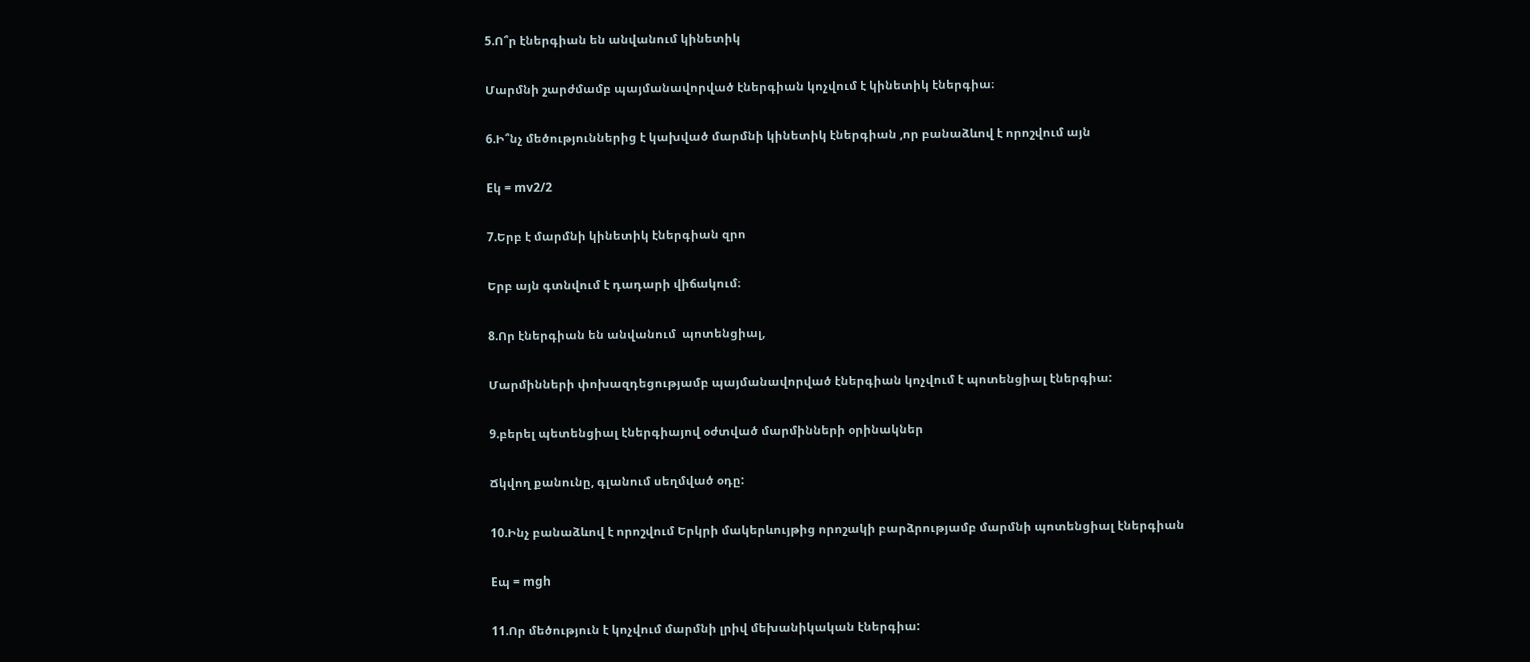5.Ո՞ր էներգիան են անվանում կինետիկ

Մարմնի շարժմամբ պայմանավորված էներգիան կոչվում է կինետիկ էներգիա։

6.Ի՞նչ մեծություններից է կախված մարմնի կինետիկ էներգիան ,որ բանաձևով է որոշվում այն

Eկ = mv2/2

7.Երբ է մարմնի կինետիկ էներգիան զրո

Երբ այն գտնվում է դադարի վիճակում։

8.Որ էներգիան են անվանում  պոտենցիալ,

Մարմինների փոխազդեցությամբ պայմանավորված էներգիան կոչվում է պոտենցիալ էներգիա:

9.բերել պետենցիալ էներգիայով օժտված մարմինների օրինակներ

Ճկվող քանունը, գլանում սեղմված օդը:

10.Ինչ բանաձևով է որոշվում Երկրի մակերևույթից որոշակի բարձրությամբ մարմնի պոտենցիալ էներգիան

Eպ = mgh

11.Որ մեծություն է կոչվում մարմնի լրիվ մեխանիկական էներգիա: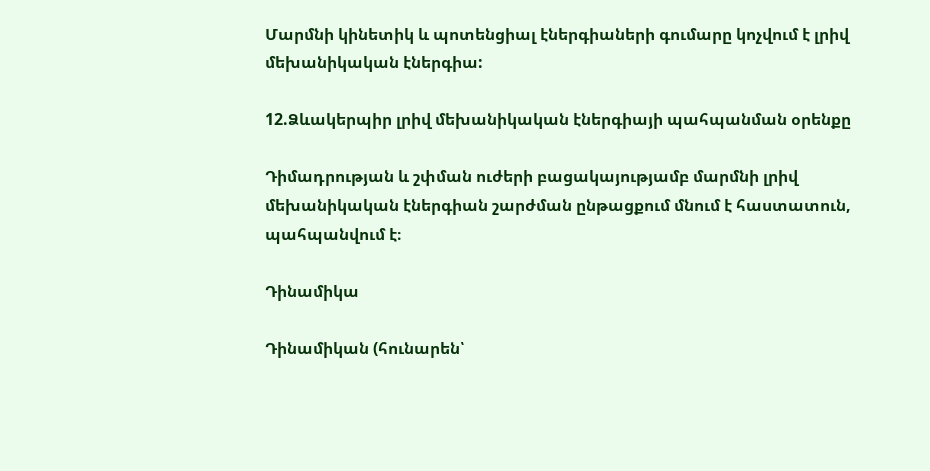Մարմնի կինետիկ և պոտենցիալ էներգիաների գումարը կոչվում է լրիվ մեխանիկական էներգիա:

12.Ձևակերպիր լրիվ մեխանիկական էներգիայի պահպանման օրենքը

Դիմադրության և շփման ուժերի բացակայությամբ մարմնի լրիվ մեխանիկական էներգիան շարժման ընթացքում մնում է հաստատուն, պահպանվում է։

Դինամիկա

Դինամիկան (հունարեն՝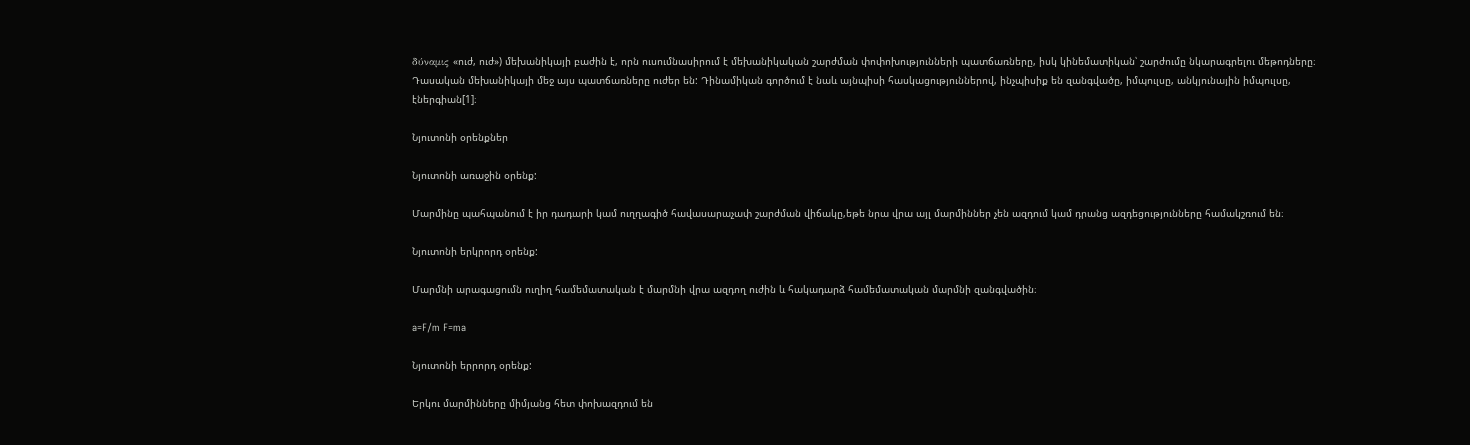δύναμις «ուժ, ուժ») մեխանիկայի բաժին է, որն ուսումնասիրում է մեխանիկական շարժման փոփոխությունների պատճառները, իսկ կինեմատիկան՝ շարժումը նկարագրելու մեթոդները։ Դասական մեխանիկայի մեջ այս պատճառները ուժեր են: Դինամիկան գործում է նաև այնպիսի հասկացություններով, ինչպիսիք են զանգվածը, իմպուլսը, անկյունային իմպուլսը, էներգիան[1]։

Նյուտոնի օրենքներ

Նյուտոնի առաջին օրենք:

Մարմինը պահպանում է իր դադարի կամ ուղղագիծ հավասարաչափ շարժման վիճակը,եթե նրա վրա այլ մարմիններ չեն ազդում կամ դրանց ազդեցությունները համակշռում են։

Նյուտոնի երկրորդ օրենք:

Մարմնի արագացումն ուղիղ համեմատական է մարմնի վրա ազդող ուժին և հակադարձ համեմատական մարմնի զանգվածին։

a=F/m F=ma

Նյուտոնի երրորդ օրենք:

Երկու մարմինները միմյանց հետ փոխազդում են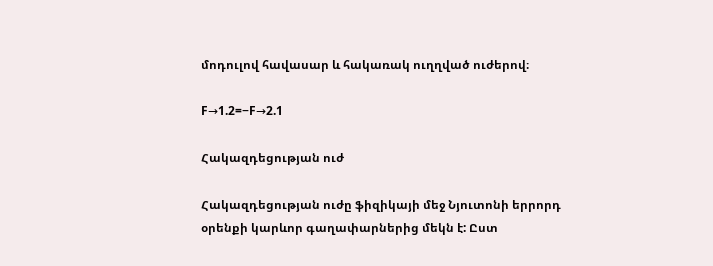մոդուլով հավասար և հակառակ ուղղված ուժերով։

F→1.2=−F→2.1

Հակազդեցության ուժ

Հակազդեցության ուժը ֆիզիկայի մեջ Նյուտոնի երրորդ օրենքի կարևոր գաղափարներից մեկն է: Ըստ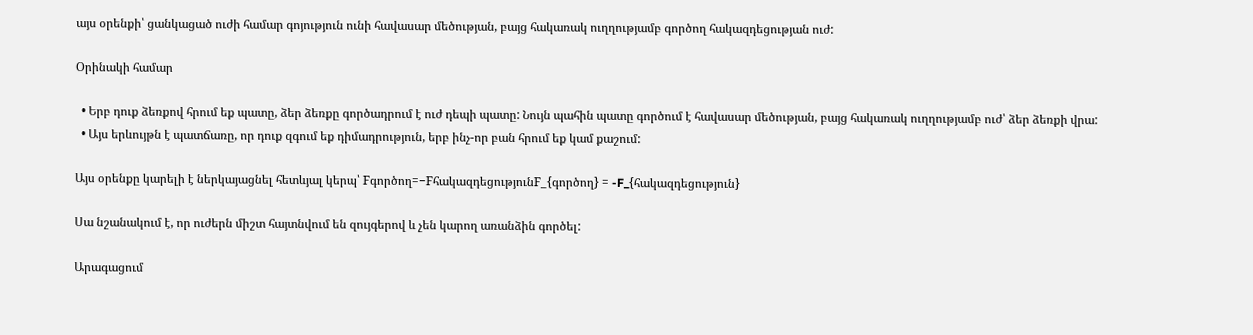այս օրենքի՝ ցանկացած ուժի համար գոյություն ունի հավասար մեծության, բայց հակառակ ուղղությամբ գործող հակազդեցության ուժ:

Օրինակի համար

  • Երբ դուք ձեռքով հրում եք պատը, ձեր ձեռքը գործադրում է ուժ դեպի պատը: Նույն պահին պատը գործում է հավասար մեծության, բայց հակառակ ուղղությամբ ուժ՝ ձեր ձեռքի վրա:
  • Այս երևույթն է պատճառը, որ դուք զգում եք դիմադրություն, երբ ինչ-որ բան հրում եք կամ քաշում:

Այս օրենքը կարելի է ներկայացնել հետևյալ կերպ՝ Fգործող=−FհակազդեցությունF_{գործող} = -F_{հակազդեցություն}

Սա նշանակում է, որ ուժերն միշտ հայտնվում են զույգերով և չեն կարող առանձին գործել:

Արագացում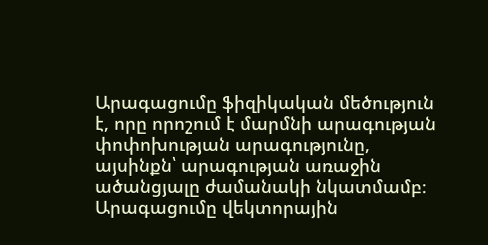Արագացումը ֆիզիկական մեծություն է, որը որոշում է մարմնի արագության փոփոխության արագությունը, այսինքն՝ արագության առաջին ածանցյալը ժամանակի նկատմամբ։ Արագացումը վեկտորային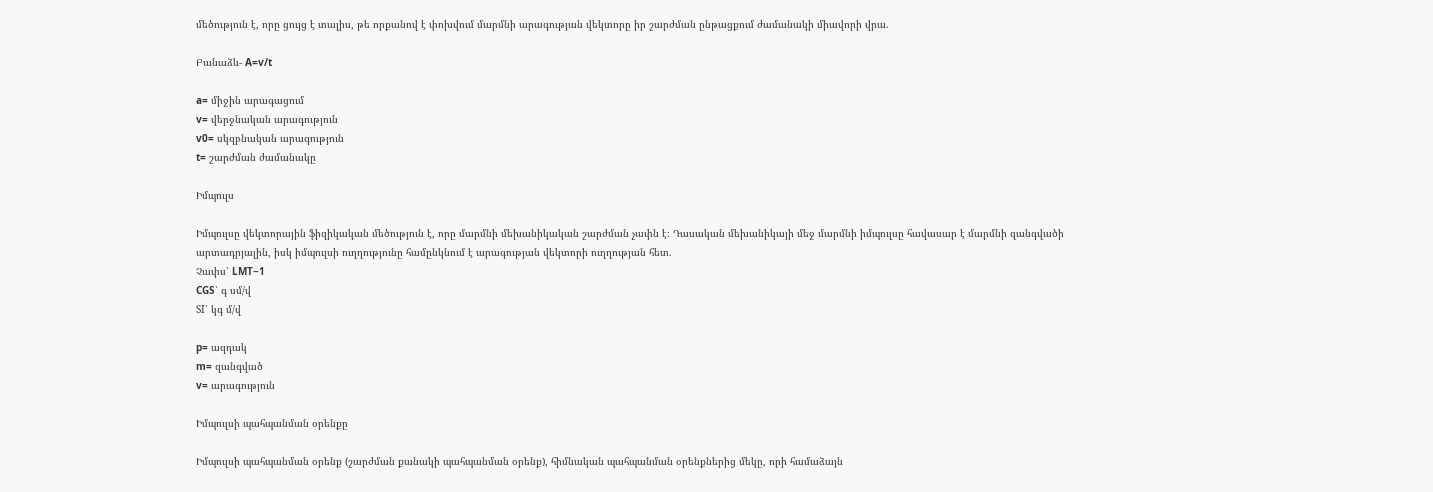մեծություն է, որը ցույց է տալիս, թե որքանով է փոխվում մարմնի արագության վեկտորը իր շարժման ընթացքում ժամանակի միավորի վրա.

Բանաձև- A=v/t

a= միջին արագացում
v= վերջնական արագություն
v0= սկզբնական արագություն
t= շարժման ժամանակը

Իմպուլս

Իմպուլսը վեկտորային ֆիզիկական մեծություն է, որը մարմնի մեխանիկական շարժման չափն է։ Դասական մեխանիկայի մեջ մարմնի իմպուլսը հավասար է մարմնի զանգվածի արտադրյալին, իսկ իմպուլսի ուղղությունը համընկնում է արագության վեկտորի ուղղության հետ.
Չափս՝ LMT−1
CGS՝ գ սմ/վ
SI՝ կգ մ/վ

p= ազդակ
m= զանգված
v= արագություն

Իմպուլսի պահպանման օրենքը

Իմպուլսի պահպանման օրենք (շարժման քանակի պահպանման օրենք), հիմնական պահպանման օրենքներից մեկը, որի համաձայն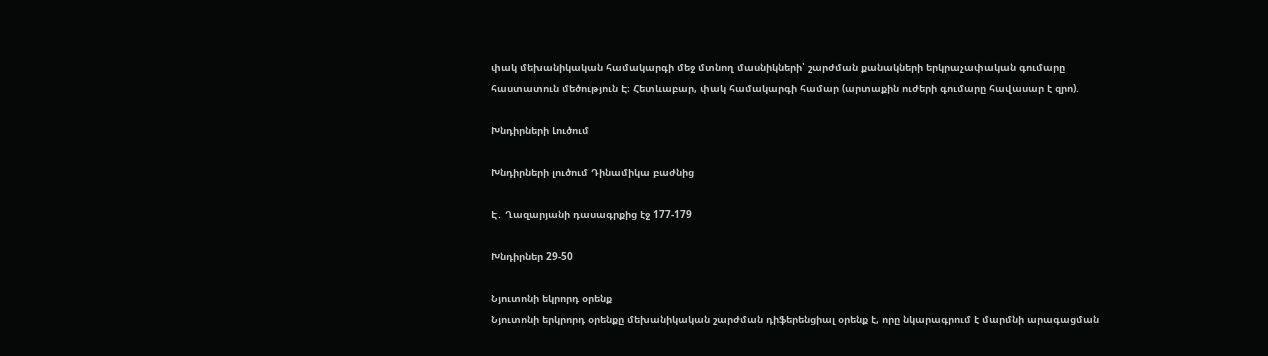փակ մեխանիկական համակարգի մեջ մտնող մասնիկների՝ շարժման քանակների երկրաչափական գումարը հաստատուն մեծություն Է։ Հետևաբար, փակ համակարգի համար (արտաքին ուժերի գումարը հավասար է զրո).

Խնդիրների Լուծում

Խնդիրների լուծում Դինամիկա բաժնից

Է․ Ղազարյանի դասագրքից էջ 177-179

Խնդիրներ 29-50

Նյուտոնի եկրորդ օրենք
Նյուտոնի երկրորդ օրենքը մեխանիկական շարժման դիֆերենցիալ օրենք է, որը նկարագրում է մարմնի արագացման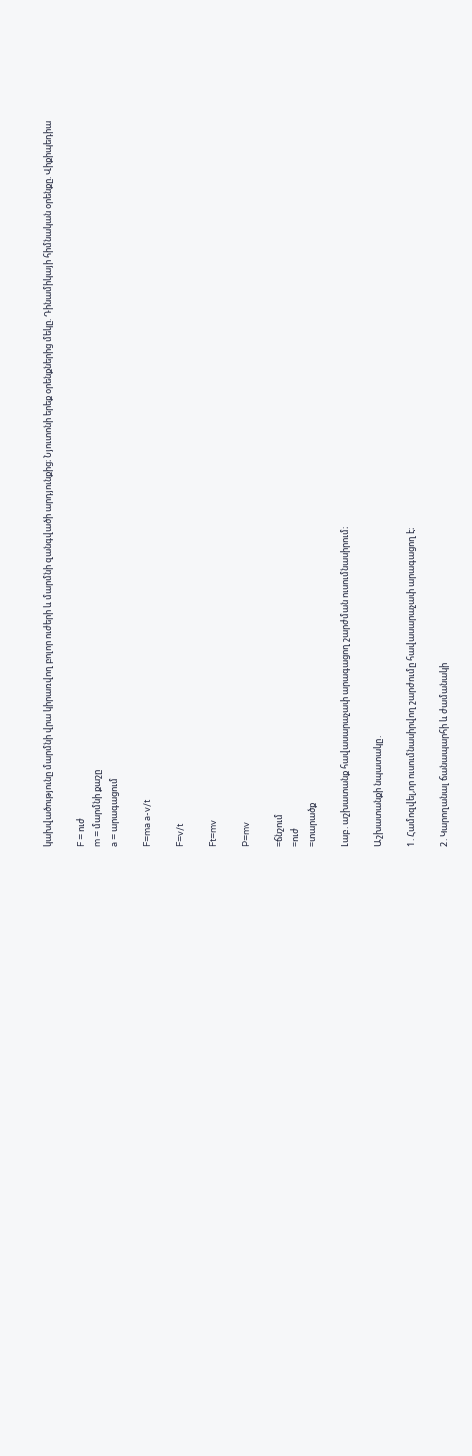կախվածությունը մարմնի վրա կիրառվող բոլոր ուժերի և մարմնի զանգվածի արդյունքից։ Նյուտոնի երեք օրենքներից մեկը. Դինամիկայի հիմնական օրենքը. Վիքիպեդիա

F = ուժ
m = մարմնի քաշը
a = արագացում

F=ma a-v/t

F=v/t

Ft=mv

P=mv

=ճնշում
=ուժ
=տարածք

Լաբ․աշխատանք հավասարաչափ արագացող շարժման ուսումնասիրում։

Աշխատանքի նպատակը․

1․Համոզվել,որ ուսումնասիրվող շարժումը հավասարաչափ արագացող է։

2․Կարողանալ ճանապարհի և ժամանակի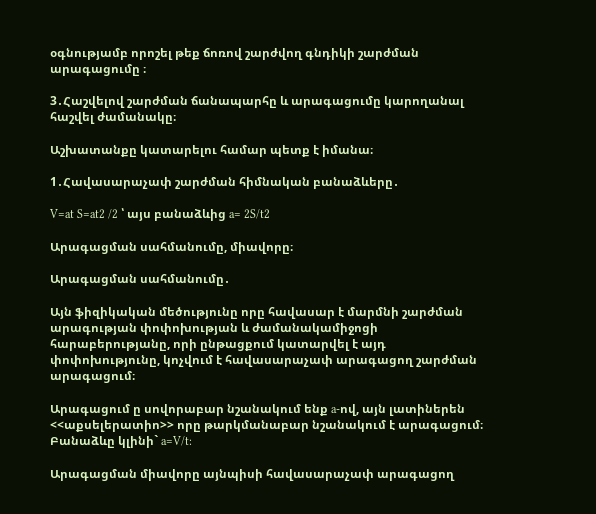օգնությամբ որոշել թեք ճոռով շարժվող գնդիկի շարժման արագացումը ։

3․Հաշվելով շարժման ճանապարհը և արագացումը կարողանալ հաշվել ժամանակը։

Աշխատանքը կատարելու համար պետք է իմանա։

1․Հավասարաչափ շարժման հիմնական բանաձևերը․

V=at S=at2 /2 ՝ այս բանաձևից a= 2S/t2

Արագացման սահմանումը, միավորը։

Արագացման սահմանումը․

Այն ֆիզիկական մեծությունը որը հավասար է մարմնի շարժման արագության փոփոխության և ժամանակամիջոցի հարաբերությանը, որի ընթացքում կատարվել է այդ փոփոխությունը, կոչվում է հավասարաչափ արագացող շարժման արագացում։

Արագացում ը սովորաբար նշանակում ենք a-ով, այն լատիներեն <<աքսելերատիո>> որը թարկմանաբար նշանակում է արագացում։ Բանաձևը կլինի` a=V/t:

Արագացման միավորը այնպիսի հավասարաչափ արագացող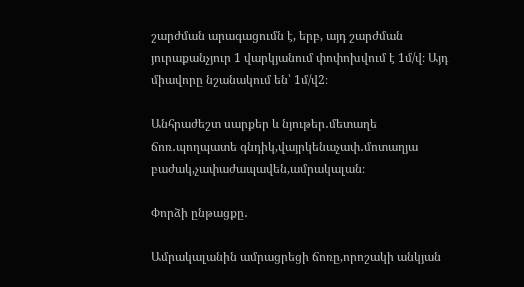շարժման արագացումն է, երբ, այդ շարժման յուրաքանչյուր 1 վարկյանում փոփոխվում է 1մ/վ։ Այդ միավորը նշանակում են՝ 1մ/վ2։

Անհրաժեշտ սարքեր և նյութեր․մետաղե ճոռ․պողպատե գնդիկ,վայրկենաչափ․մոտաղյա բաժակ,չափաժապավեն,ամրակալան։

Փորձի ընթացքը․

Ամրակալանին ամրացրեցի ճոռը,որոշակի անկյան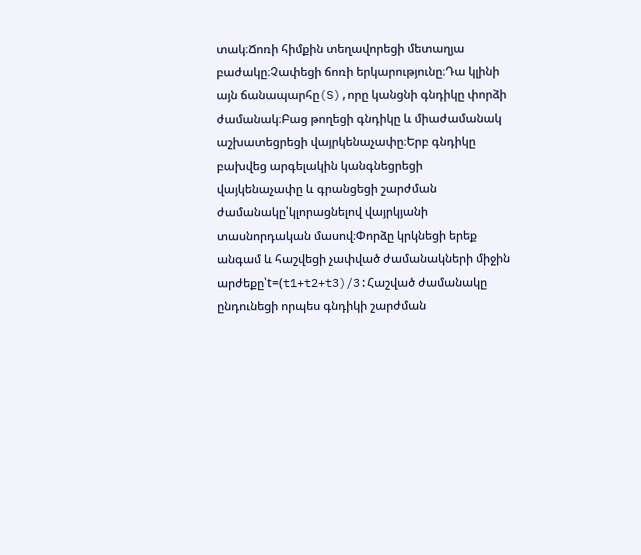տակ։Ճոռի հիմքին տեղավորեցի մետաղյա բաժակը։Չափեցի ճոռի երկարությունը։Դա կլինի այն ճանապարհը(S),որը կանցնի գնդիկը փորձի ժամանակ։Բաց թողեցի գնդիկը և միաժամանակ աշխատեցրեցի վայրկենաչափը։Երբ գնդիկը բախվեց արգելակին կանգնեցրեցի վայկենաչափը և գրանցեցի շարժման ժամանակը՝կլորացնելով վայրկյանի տասնորդական մասով։Փորձը կրկնեցի երեք անգամ և հաշվեցի չափված ժամանակների միջին արժեքը՝t=(t1+t2+t3)/3:Հաշված ժամանակը ընդունեցի որպես գնդիկի շարժման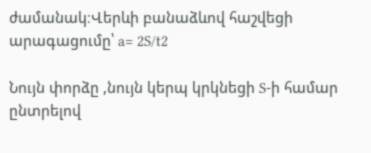ժամանակ։Վերևի բանաձևով հաշվեցի արագացումը՝ a= 2S/t2

Նույն փորձը ,նույն կերպ կրկնեցի S-ի համար ընտրելով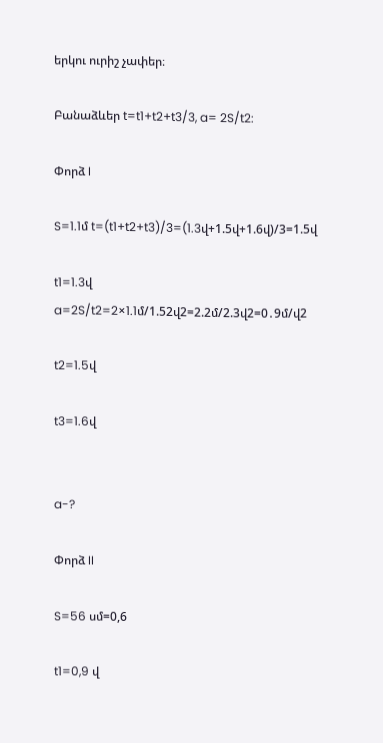երկու ուրիշ չափեր։

Բանաձևեր t=t1+t2+t3/3, a= 2S/t2:

Փորձ I

S=1.1մ t=(t1+t2+t3)/3=(1.3վ+1.5վ+1.6վ)/3=1.5վ

t1=1.3վ a=2S/t2=2×1.1մ/1.52վ2=2.2մ/2.3վ2=0․9մ/վ2

t2=1.5վ

t3=1.6վ


a-?

Փորձ II

S=56 սմ=0,6

t1=0,9 վ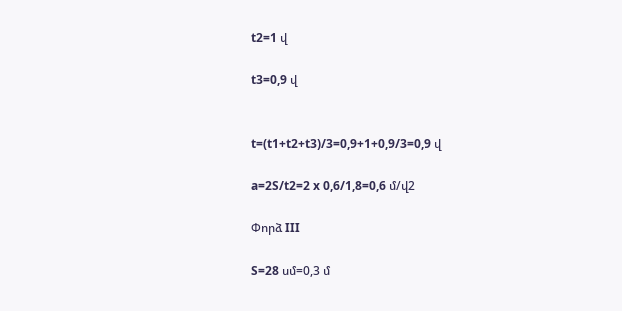t2=1 վ

t3=0,9 վ


t=(t1+t2+t3)/3=0,9+1+0,9/3=0,9 վ

a=2S/t2=2 x 0,6/1,8=0,6 մ/վ2

Փորձ III

S=28 սմ=0,3 մ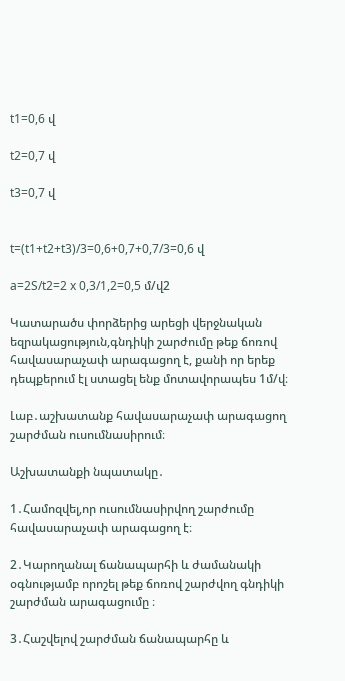t1=0,6 վ

t2=0,7 վ

t3=0,7 վ


t=(t1+t2+t3)/3=0,6+0,7+0,7/3=0,6 վ

a=2S/t2=2 x 0,3/1,2=0,5 մ/վ2

Կատարածս փորձերից արեցի վերջնական եզրակացություն,գնդիկի շարժումը թեք ճոռով հավասարաչափ արագացող է, քանի որ երեք դեպքերում էլ ստացել ենք մոտավորապես 1մ/վ։

Լաբ․աշխատանք հավասարաչափ արագացող շարժման ուսումնասիրում։

Աշխատանքի նպատակը․

1․Համոզվել,որ ուսումնասիրվող շարժումը հավասարաչափ արագացող է։

2․Կարողանալ ճանապարհի և ժամանակի օգնությամբ որոշել թեք ճոռով շարժվող գնդիկի շարժման արագացումը ։

3․Հաշվելով շարժման ճանապարհը և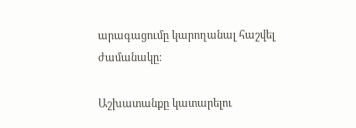արագացումը կարողանալ հաշվել ժամանակը։

Աշխատանքը կատարելու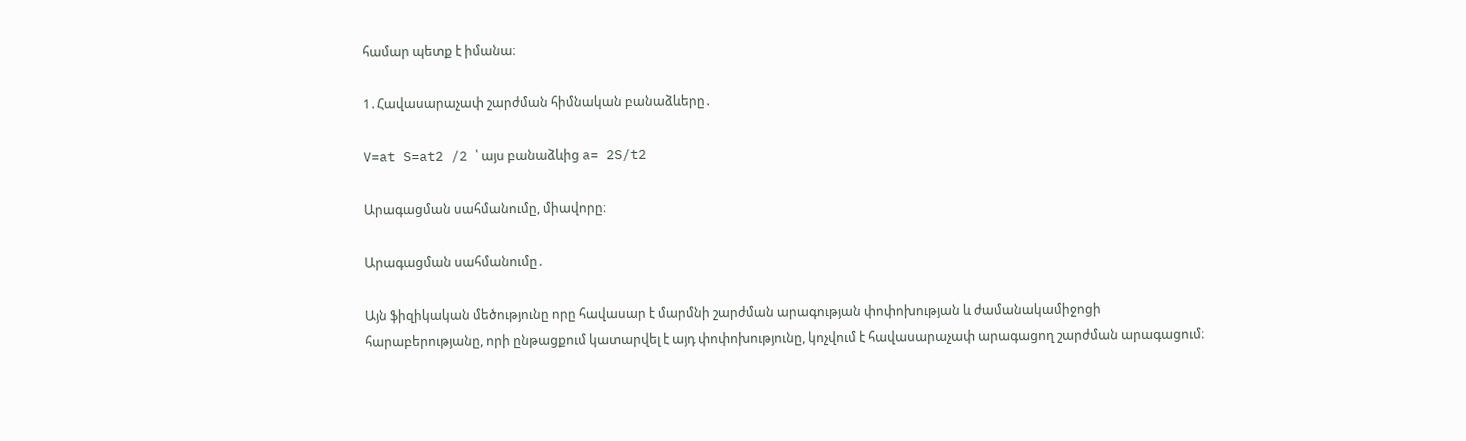համար պետք է իմանա։

1․Հավասարաչափ շարժման հիմնական բանաձևերը․

V=at S=at2 /2 ՝ այս բանաձևից a= 2S/t2

Արագացման սահմանումը, միավորը։

Արագացման սահմանումը․

Այն ֆիզիկական մեծությունը որը հավասար է մարմնի շարժման արագության փոփոխության և ժամանակամիջոցի հարաբերությանը, որի ընթացքում կատարվել է այդ փոփոխությունը, կոչվում է հավասարաչափ արագացող շարժման արագացում։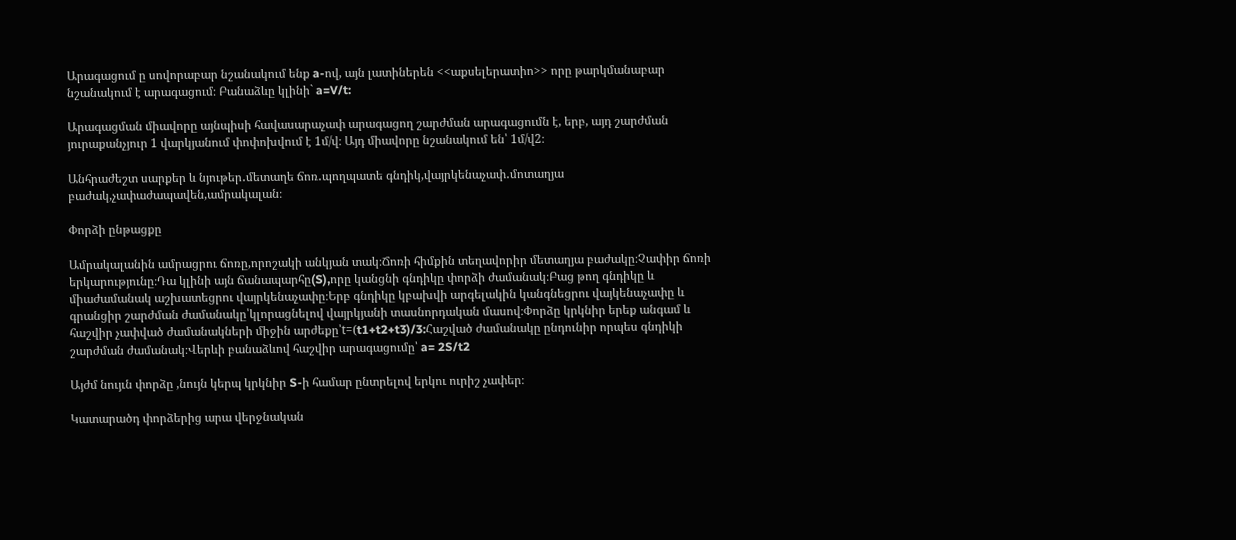Արագացում ը սովորաբար նշանակում ենք a-ով, այն լատիներեն <<աքսելերատիո>> որը թարկմանաբար նշանակում է արագացում։ Բանաձևը կլինի` a=V/t:

Արագացման միավորը այնպիսի հավասարաչափ արագացող շարժման արագացումն է, երբ, այդ շարժման յուրաքանչյուր 1 վարկյանում փոփոխվում է 1մ/վ։ Այդ միավորը նշանակում են՝ 1մ/վ2։

Անհրաժեշտ սարքեր և նյութեր․մետաղե ճոռ․պողպատե գնդիկ,վայրկենաչափ․մոտաղյա բաժակ,չափաժապավեն,ամրակալան։

Փորձի ընթացքը

Ամրակալանին ամրացրու ճոռը,որոշակի անկյան տակ։Ճոռի հիմքին տեղավորիր մետաղյա բաժակը։Չափիր ճոռի երկարությունը։Դա կլինի այն ճանապարհը(S),որը կանցնի գնդիկը փորձի ժամանակ։Բաց թող գնդիկը և միաժամանակ աշխատեցրու վայրկենաչափը։Երբ գնդիկը կբախվի արգելակին կանգնեցրու վայկենաչափը և գրանցիր շարժման ժամանակը՝կլորացնելով վայրկյանի տասնորդական մասով։Փորձը կրկնիր երեք անգամ և հաշվիր չափված ժամանակների միջին արժեքը՝t=(t1+t2+t3)/3:Հաշված ժամանակը ընդունիր որպես գնդիկի շարժման ժամանակ։Վերևի բանաձևով հաշվիր արագացումը՝ a= 2S/t2

Այժմ նույւն փորձը ,նույն կերպ կրկնիր S-ի համար ընտրելով երկու ուրիշ չափեր։

Կատարածդ փորձերից արա վերջնական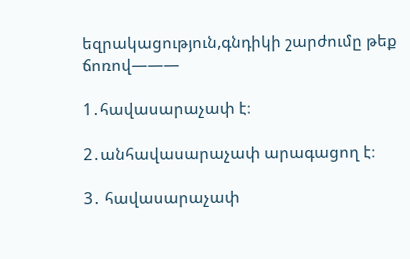եզրակացություն,գնդիկի շարժումը թեք ճոռով———

1․հավասարաչափ է։

2․անհավասարաչափ արագացող է։

3․ հավասարաչափ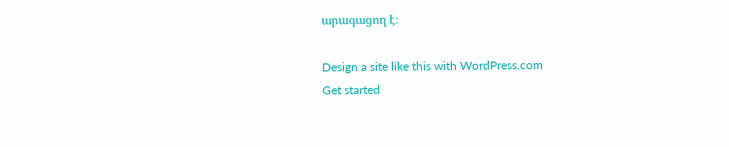արագացող է։

Design a site like this with WordPress.com
Get started